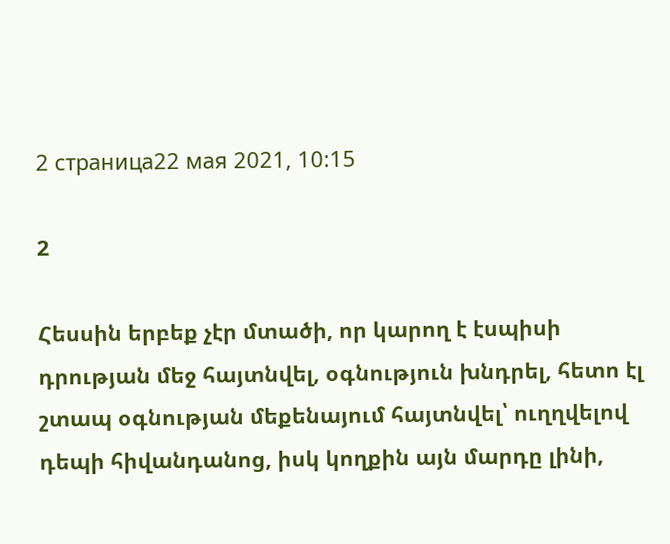2 страница22 мая 2021, 10:15

2

Հեսսին երբեք չէր մտածի, որ կարող է էսպիսի դրության մեջ հայտնվել, օգնություն խնդրել, հետո էլ շտապ օգնության մեքենայում հայտնվել՝ ուղղվելով դեպի հիվանդանոց, իսկ կողքին այն մարդը լինի,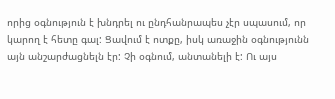որից օգնություն է խնդրել ու ընդհանրապես չէր սպասում, որ կարող է հետը գալ: Ցավում է ոտքը, իսկ առաջին օգնությունն այն անշարժացնելն էր: Չի օգնում, անտանելի է: Ու այս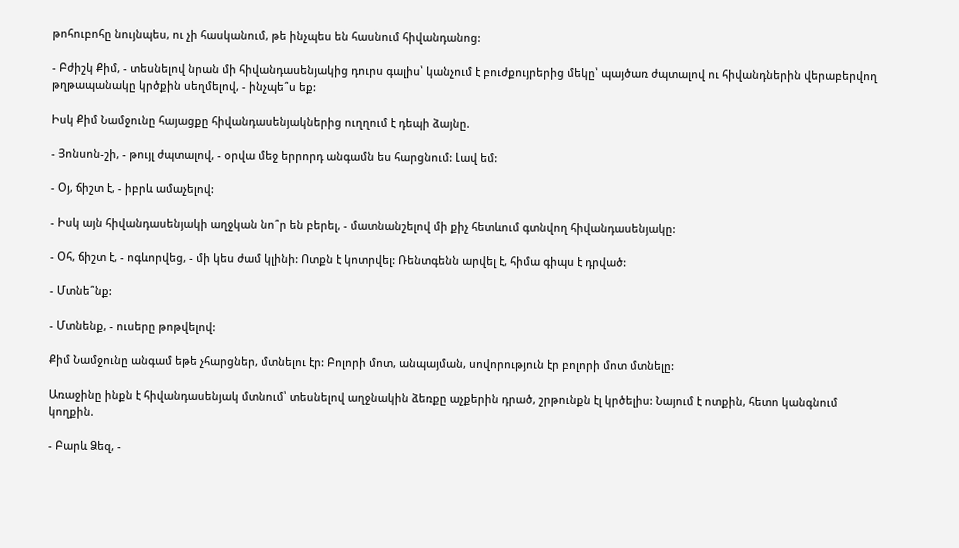թոհուբոհը նույնպես, ու չի հասկանում, թե ինչպես են հասնում հիվանդանոց:

- Բժիշկ Քիմ, - տեսնելով նրան մի հիվանդասենյակից դուրս գալիս՝ կանչում է բուժքույրերից մեկը՝ պայծառ ժպտալով ու հիվանդներին վերաբերվող թղթապանակը կրծքին սեղմելով, - ինչպե՞ս եք:

Իսկ Քիմ Նամջունը հայացքը հիվանդասենյակներից ուղղում է դեպի ձայնը.

- Յոնսոն-շի, - թույլ ժպտալով, - օրվա մեջ երրորդ անգամն ես հարցնում: Լավ եմ:

- Օյ, ճիշտ է, - իբրև ամաչելով:

- Իսկ այն հիվանդասենյակի աղջկան նո՞ր են բերել, - մատնանշելով մի քիչ հետևում գտնվող հիվանդասենյակը:

- Օհ, ճիշտ է, - ոգևորվեց, - մի կես ժամ կլինի: Ոտքն է կոտրվել: Ռենտգենն արվել է, հիմա գիպս է դրված:

- Մտնե՞նք:

- Մտնենք, - ուսերը թոթվելով:

Քիմ Նամջունը անգամ եթե չհարցներ, մտնելու էր: Բոլորի մոտ, անպայման, սովորություն էր բոլորի մոտ մտնելը:

Առաջինը ինքն է հիվանդասենյակ մտնում՝ տեսնելով աղջնակին ձեռքը աչքերին դրած, շրթունքն էլ կրծելիս: Նայում է ոտքին, հետո կանգնում կողքին.

- Բարև Ձեզ, -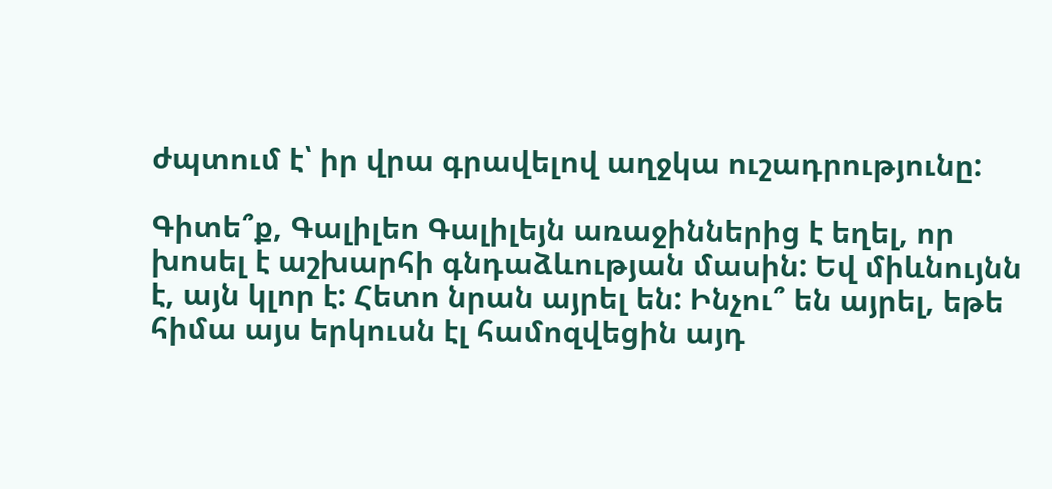ժպտում է՝ իր վրա գրավելով աղջկա ուշադրությունը:

Գիտե՞ք, Գալիլեո Գալիլեյն առաջիններից է եղել, որ խոսել է աշխարհի գնդաձևության մասին: Եվ միևնույնն է, այն կլոր է: Հետո նրան այրել են: Ինչու՞ են այրել, եթե հիմա այս երկուսն էլ համոզվեցին այդ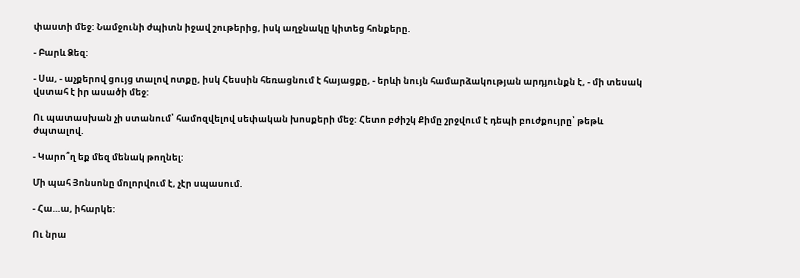փաստի մեջ: Նամջունի ժպիտն իջավ շութերից, իսկ աղջնակը կիտեց հոնքերը.

- Բարև Ձեզ:

- Սա, - աչքերով ցույց տալով ոտքը, իսկ Հեսսին հեռացնում է հայացքը, - երևի նույն համարձակության արդյունքն է, - մի տեսակ վստահ է իր ասածի մեջ:

Ու պատասխան չի ստանում՝ համոզվելով սեփական խոսքերի մեջ: Հետո բժիշկ Քիմը շրջվում է դեպի բուժքույրը՝ թեթև ժպտալով.

- Կարո՞ղ եք մեզ մենակ թողնել:

Մի պահ Յոնսոնը մոլորվում է, չէր սպասում.

- Հա…ա, իհարկե:

Ու նրա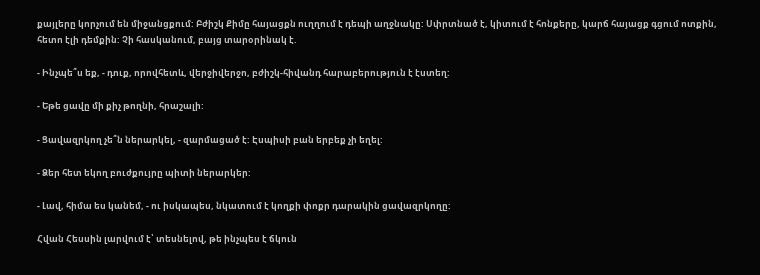քայլերը կորչում են միջանցքում: Բժիշկ Քիմը հայացքն ուղղում է դեպի աղջնակը: Սփրտնած է, կիտում է հոնքերը, կարճ հայացք գցում ոտքին, հետո էլի դեմքին: Չի հասկանում, բայց տարօրինակ է.

- Ինչպե՞ս եք, - դուք, որովհետև, վերջիվերջո, բժիշկ-հիվանդ հարաբերություն է էստեղ:

- Եթե ցավը մի քիչ թողնի, հրաշալի:

- Ցավազրկող չե՞ն ներարկել, - զարմացած է: Էսպիսի բան երբեք չի եղել:

- Ձեր հետ եկող բուժքույրը պիտի ներարկեր:

- Լավ, հիմա ես կանեմ, - ու իսկապես, նկատում է կողքի փոքր դարակին ցավազրկողը:

Հվան Հեսսին լարվում է՝ տեսնելով, թե ինչպես է ճկուն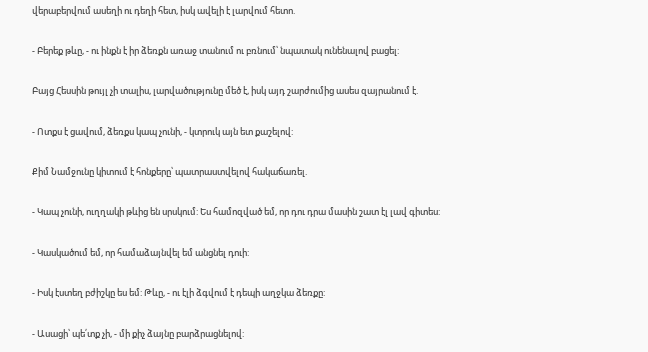վերաբերվում ասեղի ու դեղի հետ, իսկ ավելի է լարվում հետո.

- Բերեք թևը, - ու ինքն է իր ձեռքն առաջ տանում ու բռնում՝ նպատակ ունենալով բացել:

Բայց Հեսսին թույլ չի տալիս, լարվածությունը մեծ է, իսկ այդ շարժումից ասես զայրանում է.

- Ոտքս է ցավում, ձեռքս կապ չունի, - կտրուկ այն ետ քաշելով:

Քիմ Նամջունը կիտում է հոնքերը՝ պատրաստվելով հակաճառել.

- Կապ չունի, ուղղակի թևից են սրսկում: Ես համոզված եմ, որ դու դրա մասին շատ էլ լավ գիտես:

- Կասկածում եմ, որ համաձայնվել եմ անցնել դուի:

- Իսկ էստեղ բժիշկը ես եմ: Թևը, - ու էլի ձգվում է դեպի աղջկա ձեռքը:

- Ասացի՝ պե՛տք չի, - մի քիչ ձայնը բարձրացնելով: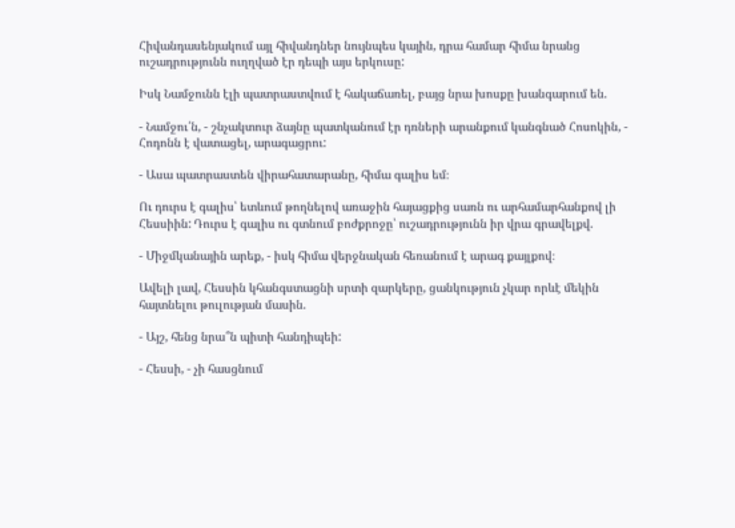Հիվանդասենյակում այլ հիվանդներ նույնպես կային, դրա համար հիմա նրանց ուշադրությունն ուղղված էր դեպի այս երկուսը:

Իսկ Նամջունն էլի պատրաստվում է հակաճառել, բայց նրա խոսքը խանգարում են.

- Նամջու՛ն, - շնչակտուր ձայնը պատկանում էր դռների արանքում կանգնած Հոսոկին, - Հոդոնն է վատացել, արագացրու:

- Ասա պատրաստեն վիրահատարանը, հիմա գալիս եմ։

Ու դուրս է գալիս՝ ետևում թողնելով առաջին հայացքից սառն ու արհամարհանքով լի Հեսսիին: Դուրս է գալիս ու գտնում բոժքրոջը՝ ուշադրությունն իր վրա գրավելքվ.

- Միջմկանային արեք, - իսկ հիմա վերջնական հեռանում է արագ քայլքով։

Ավելի լավ, Հեսսին կհանգստացնի սրտի զարկերը, ցանկություն չկար որևէ մեկին հայտնելու թուլության մասին.

- Այշ, հենց նրա՞ն պիտի հանդիպեի:

- Հեսսի, - չի հասցնում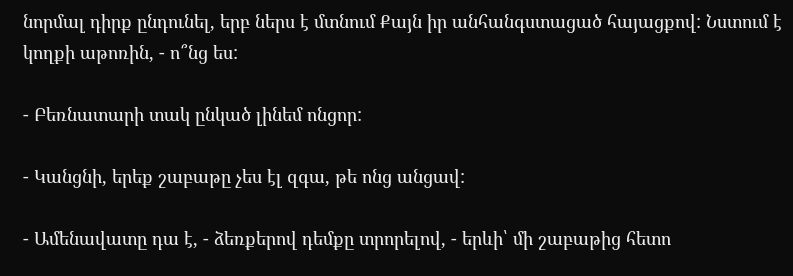նորմալ դիրք ընդունել, երբ ներս է մտնում Քայն իր անհանգստացած հայացքով: Նստում է կողքի աթոռին, - ո՞նց ես:

- Բեռնատարի տակ ընկած լինեմ ոնցոր:

- Կանցնի, երեք շաբաթը չես էլ զգա, թե ոնց անցավ:

- Ամենավատը դա է, - ձեռքերով դեմքը տրորելով, - երևի՝ մի շաբաթից հետո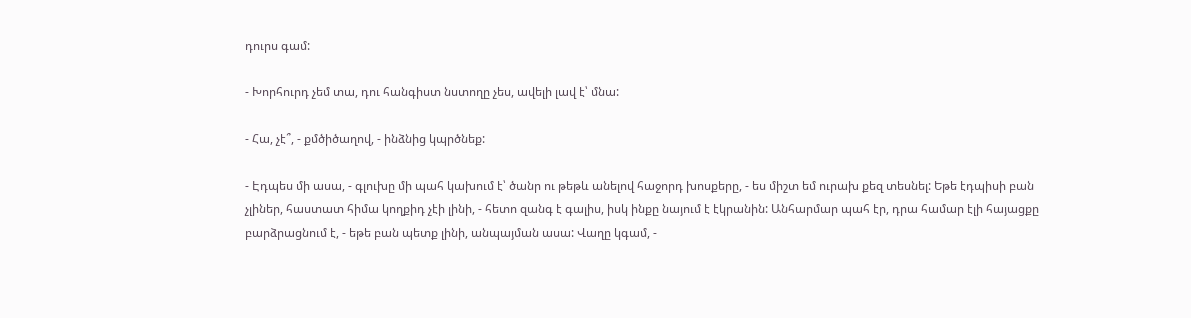դուրս գամ:

- Խորհուրդ չեմ տա, դու հանգիստ նստողը չես, ավելի լավ է՝ մնա:

- Հա, չէ՞, - քմծիծաղով, - ինձնից կպրծնեք:

- Էդպես մի ասա, - գլուխը մի պահ կախում է՝ ծանր ու թեթև անելով հաջորդ խոսքերը, - ես միշտ եմ ուրախ քեզ տեսնել: Եթե էդպիսի բան չլիներ, հաստատ հիմա կողքիդ չէի լինի, - հետո զանգ է գալիս, իսկ ինքը նայում է էկրանին: Անհարմար պահ էր, դրա համար էլի հայացքը բարձրացնում է, - եթե բան պետք լինի, անպայման ասա: Վաղը կգամ, -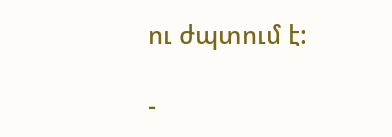ու ժպտում է:

-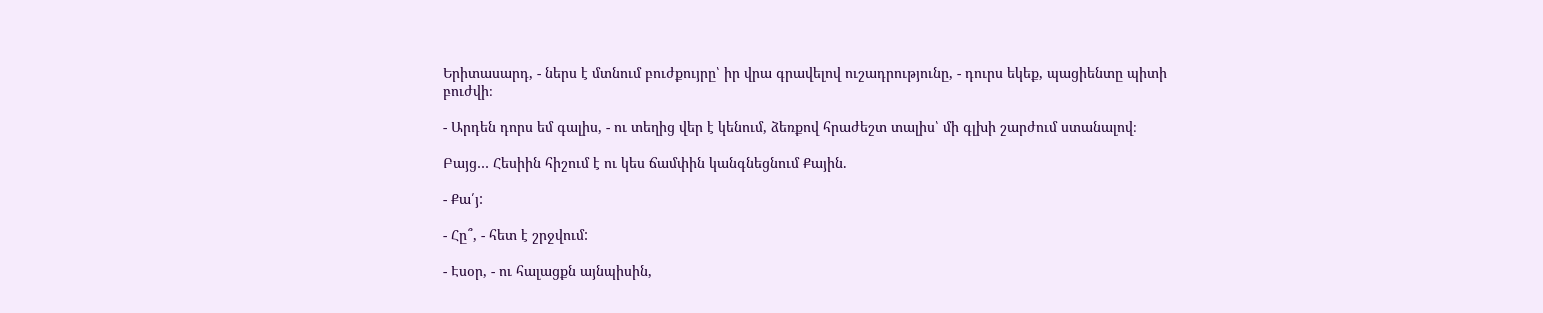Երիտասարդ, - ներս է մտնում բուժքույրը՝ իր վրա գրավելով ուշադրությունը, - դուրս եկեք, պացիենտը պիտի բուժվի։

- Արդեն դորս եմ գալիս, - ու տեղից վեր է կենում, ձեռքով հրաժեշտ տալիս՝ մի գլխի շարժում ստանալով։

Բայց… Հեսիին հիշում է ու կես ճամփին կանգնեցնում Քային.

- Քա՛յ:

- Հը՞, - հետ է շրջվում:

- Էսօր, - ու հալացքն այնպիսին,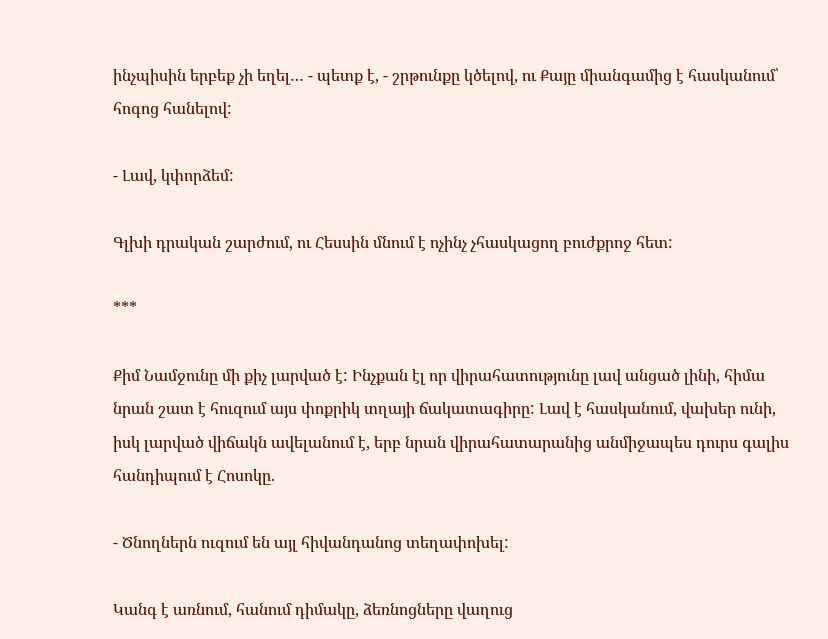ինչպիսին երբեք չի եղել… - պետք է, - շրթունքը կծելով, ու Քայը միանգամից է հասկանում՝ հոգոց հանելով:

- Լավ, կփորձեմ:

Գլխի դրական շարժում, ու Հեսսին մնում է ոչինչ չհասկացող բուժքրոջ հետ:

***

Քիմ Նամջունը մի քիչ լարված է: Ինչքան էլ որ վիրահատությունը լավ անցած լինի, հիմա նրան շատ է հուզում այս փոքրիկ տղայի ճակատագիրը: Լավ է հասկանում, վախեր ունի, իսկ լարված վիճակն ավելանում է, երբ նրան վիրահատարանից անմիջապես դուրս գալիս հանդիպում է Հոսոկը.

- Ծնողներն ուզում են այլ հիվանդանոց տեղափոխել:

Կանգ է առնում, հանում դիմակը, ձեռնոցները վաղուց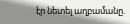էր նետել աղբամանը.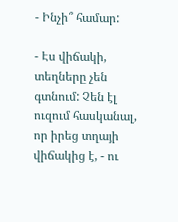- Ինչի՞ համար:

- Էս վիճակի, տեղները չեն գտնում: Չեն էլ ուզում հասկանալ, որ իրեց տղայի վիճակից է, - ու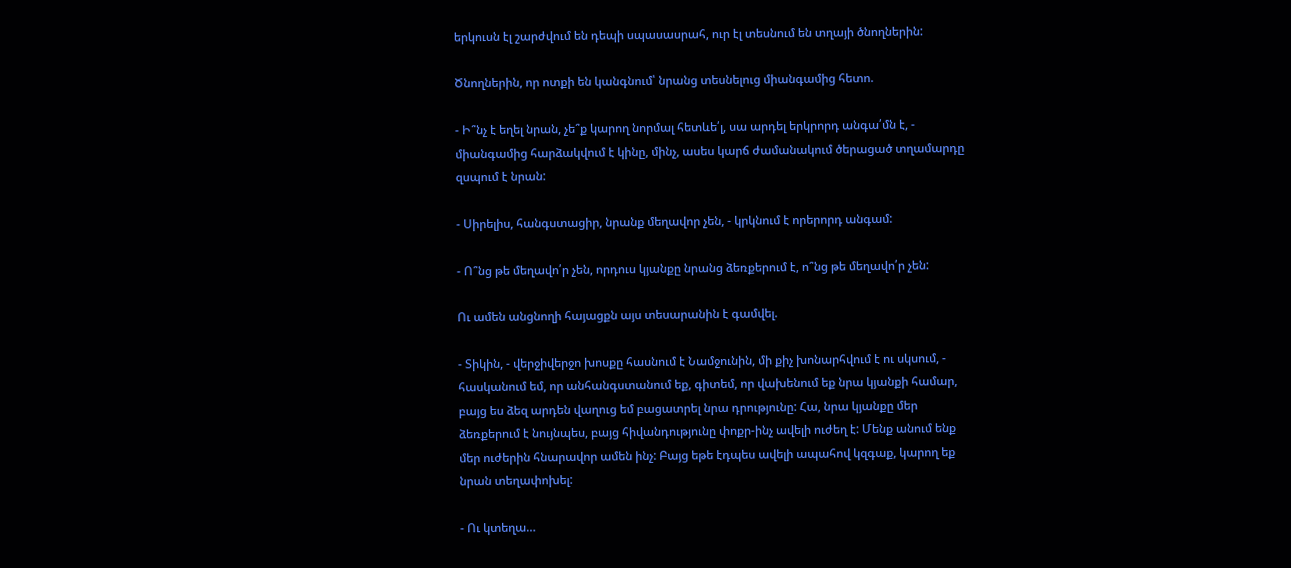երկուսն էլ շարժվում են դեպի սպասասրահ, ուր էլ տեսնում են տղայի ծնողներին:

Ծնողներին, որ ոտքի են կանգնում՝ նրանց տեսնելուց միանգամից հետո.

- Ի՞նչ է եղել նրան, չե՞ք կարող նորմալ հետևե՛լ, սա արդել երկրորդ անգա՛մն է, - միանգամից հարձակվում է կինը, մինչ, ասես կարճ ժամանակում ծերացած տղամարդը զսպում է նրան:

- Սիրելիս, հանգստացիր, նրանք մեղավոր չեն, - կրկնում է որերորդ անգամ:

- Ո՞նց թե մեղավո՛ր չեն, որդուս կյանքը նրանց ձեռքերում է, ո՞նց թե մեղավո՛ր չեն:

Ու ամեն անցնողի հայացքն այս տեսարանին է գամվել.

- Տիկին, - վերջիվերջո խոսքը հասնում է Նամջունին, մի քիչ խոնարհվում է ու սկսում, - հասկանում եմ, որ անհանգստանում եք, գիտեմ, որ վախենում եք նրա կյանքի համար, բայց ես ձեզ արդեն վաղուց եմ բացատրել նրա դրությունը: Հա, նրա կյանքը մեր ձեռքերում է նույնպես, բայց հիվանդությունը փոքր-ինչ ավելի ուժեղ է: Մենք անում ենք մեր ուժերին հնարավոր ամեն ինչ: Բայց եթե էդպես ավելի ապահով կզգաք, կարող եք նրան տեղափոխել:

- Ու կտեղա…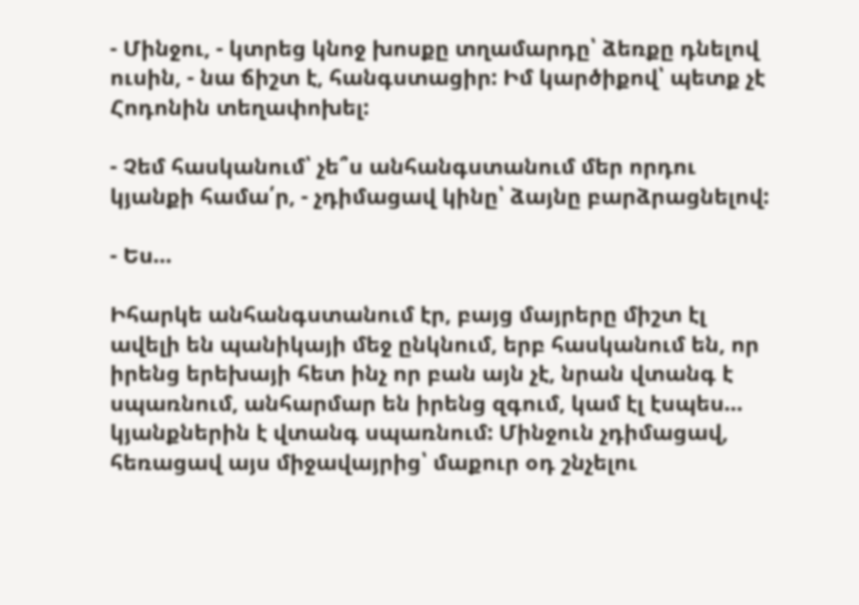- Մինջու, - կտրեց կնոջ խոսքը տղամարդը՝ ձեռքը դնելով ուսին, - նա ճիշտ է, հանգստացիր: Իմ կարծիքով՝ պետք չէ Հոդոնին տեղափոխել:

- Չեմ հասկանում՝ չե՞ս անհանգստանում մեր որդու կյանքի համա՛ր, - չդիմացավ կինը՝ ձայնը բարձրացնելով:

- Ես…

Իհարկե անհանգստանում էր, բայց մայրերը միշտ էլ ավելի են պանիկայի մեջ ընկնում, երբ հասկանում են, որ իրենց երեխայի հետ ինչ որ բան այն չէ, նրան վտանգ է սպառնում, անհարմար են իրենց զգում, կամ էլ էսպես… կյանքներին է վտանգ սպառնում: Մինջուն չդիմացավ, հեռացավ այս միջավայրից՝ մաքուր օդ շնչելու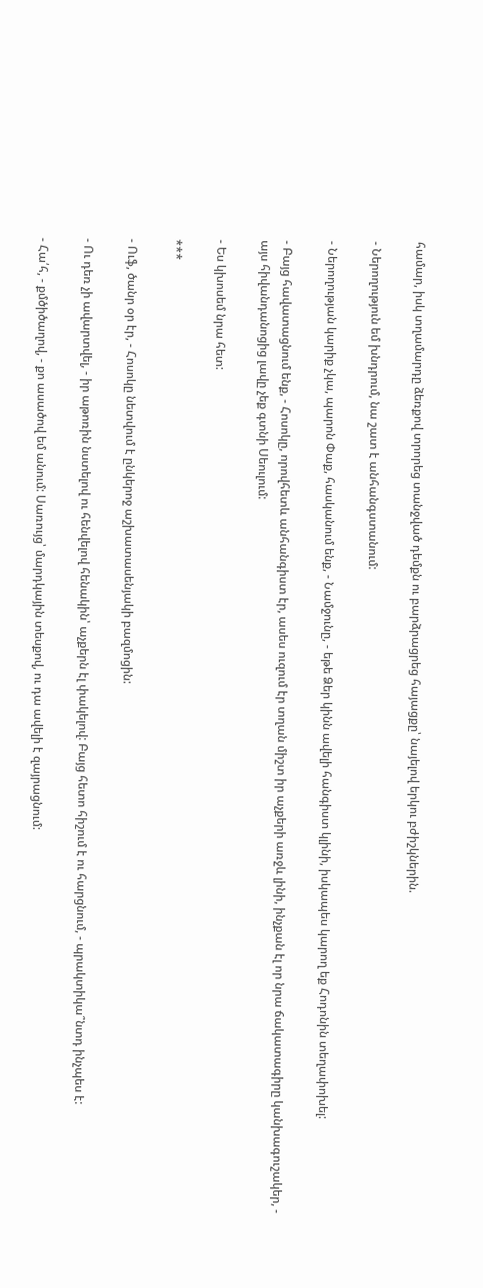համար, իսկ տղամարդը ձեռքով տրորեց տանջված դեմքն ու բարձրացրեց հայացքը՝ նայելով երկու բժիշկներին.

- Ներողություն եմ խնդրում, նա շատ է անհանգստանում:

- Ներողության կարիք չկա, պարոն Փաք, հասկանում ենք, - Նամջունը, - եթե Ձեր կինն ավելի հանգիստ կլինի, իսկապես կարող եք Հոդոնին տեղափոխել:

- Բայց հավատացնում ենք, - Հոսոկը, որովհետև անհանգիստ էր, ասես ուզում էր տղան միշտ իր աչքերի առջև լինի, ինչքան էլ որ նրա ճակատագիրը կանխագուշակեր, - այս հիվանդանոցից լավը չեք գտնի Սեուլում:

- Ես կխոսեմ նրա հետ:

***

- Ուֆ, ծանր օր էր, - Հոսոկը նետվում է ընկերոջ աշխատասենյակի բազմոցին:

- Ու դեռ չի ավարտվել, - իր աթոռին նստելով ու հենվելով հենակին՝ աչքերն էլ փակելով: Բայց հետո հիշում է ու հարցնում, - պրակտիկա՞նտդ ինչպես է:

- Հա՛հ, - քմծիծաղով, - քո ասածով եմ անում: Սառույց՝ մարդկային տեսքով, ու դա ավելի է զայրացնում: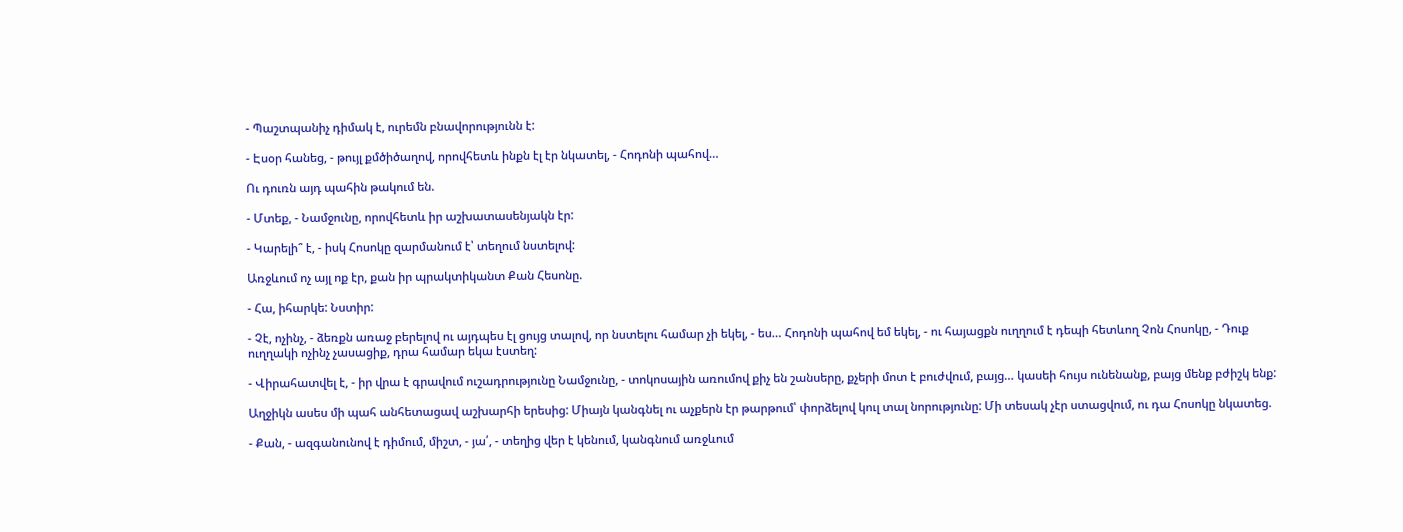- Պաշտպանիչ դիմակ է, ուրեմն բնավորությունն է:

- Էսօր հանեց, - թույլ քմծիծաղով, որովհետև ինքն էլ էր նկատել, - Հոդոնի պահով…

Ու դուռն այդ պահին թակում են.

- Մտեք, - Նամջունը, որովհետև իր աշխատասենյակն էր:

- Կարելի՞ է, - իսկ Հոսոկը զարմանում է՝ տեղում նստելով:

Առջևում ոչ այլ ոք էր, քան իր պրակտիկանտ Քան Հեսոնը.

- Հա, իհարկե: Նստիր:

- Չէ, ոչինչ, - ձեռքն առաջ բերելով ու այդպես էլ ցույց տալով, որ նստելու համար չի եկել, - ես… Հոդոնի պահով եմ եկել, - ու հայացքն ուղղում է դեպի հետևող Չոն Հոսոկը, - Դուք ուղղակի ոչինչ չասացիք, դրա համար եկա էստեղ:

- Վիրահատվել է, - իր վրա է գրավում ուշադրությունը Նամջունը, - տոկոսային առումով քիչ են շանսերը, քչերի մոտ է բուժվում, բայց… կասեի հույս ունենանք, բայց մենք բժիշկ ենք:

Աղջիկն ասես մի պահ անհետացավ աշխարհի երեսից: Միայն կանգնել ու աչքերն էր թարթում՝ փորձելով կուլ տալ նորությունը: Մի տեսակ չէր ստացվում, ու դա Հոսոկը նկատեց.

- Քան, - ազգանունով է դիմում, միշտ, - յա՛, - տեղից վեր է կենում, կանգնում առջևում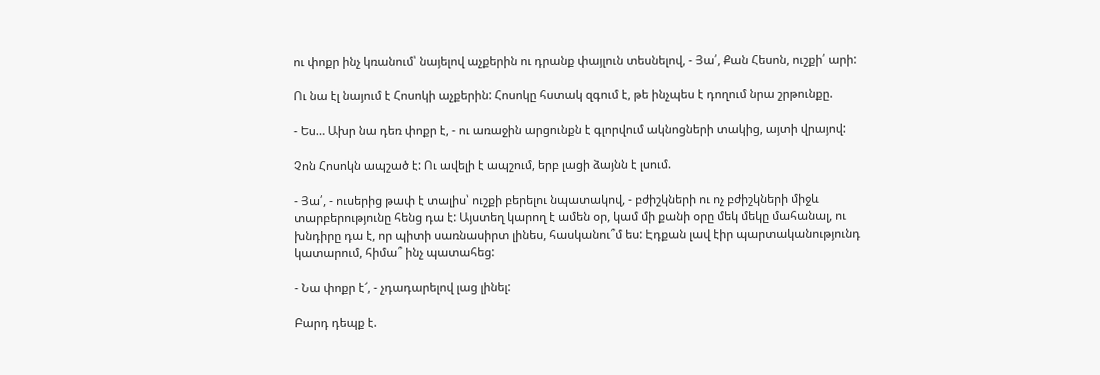ու փոքր ինչ կռանում՝ նայելով աչքերին ու դրանք փայլուն տեսնելով, - Յա՛, Քան Հեսոն, ուշքի՛ արի:

Ու նա էլ նայում է Հոսոկի աչքերին: Հոսոկը հստակ զգում է, թե ինչպես է դողում նրա շրթունքը.

- Ես… Ախր նա դեռ փոքր է, - ու առաջին արցունքն է գլորվում ակնոցների տակից, այտի վրայով:

Չոն Հոսոկն ապշած է: Ու ավելի է ապշում, երբ լացի ձայնն է լսում.

- Յա՛, - ուսերից թափ է տալիս՝ ուշքի բերելու նպատակով, - բժիշկների ու ոչ բժիշկների միջև տարբերությունը հենց դա է: Այստեղ կարող է ամեն օր, կամ մի քանի օրը մեկ մեկը մահանալ, ու խնդիրը դա է, որ պիտի սառնասիրտ լինես, հասկանու՞մ ես: Էդքան լավ էիր պարտականությունդ կատարում, հիմա՞ ինչ պատահեց:

- Նա փոքր է՜, - չդադարելով լաց լինել:

Բարդ դեպք է.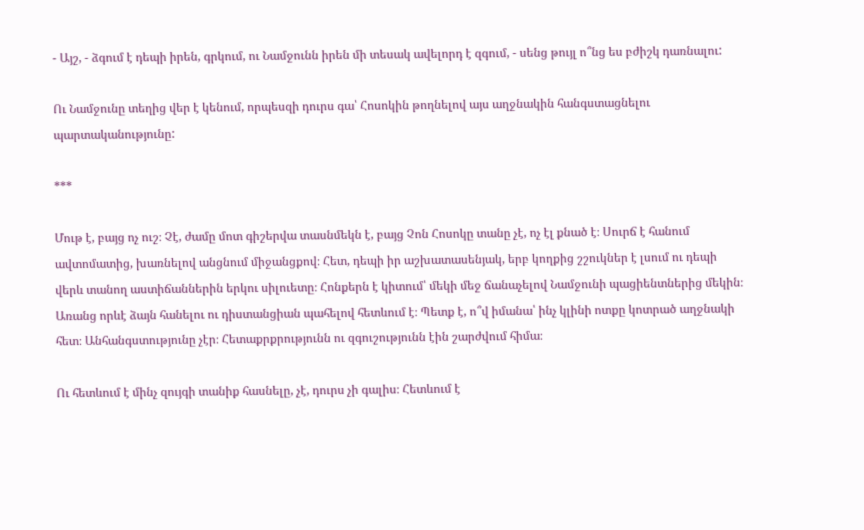- Այշ, - ձգում է դեպի իրեն, գրկում, ու Նամջունն իրեն մի տեսակ ավելորդ է զգում, - սենց թույլ ո՞նց ես բժիշկ դառնալու:

Ու Նամջունը տեղից վեր է կենում, որպեսզի դուրս գա՝ Հոսոկին թողնելով այս աղջնակին հանգստացնելու պարտականությունը:

***

Մութ է, բայց ոչ ուշ։ Չէ, ժամը մոտ գիշերվա տասնմեկն է, բայց Չոն Հոսոկը տանը չէ, ոչ էլ քնած է։ Սուրճ է հանում ավտոմատից, խառնելով անցնում միջանցքով։ Հետ, դեպի իր աշխատասենյակ, երբ կողքից շշուկներ է լսում ու դեպի վերև տանող աստիճաններին երկու սիլուետը։ Հոնքերն է կիտում՝ մեկի մեջ ճանաչելով Նամջունի պացիենտներից մեկին։ Առանց որևէ ձայն հանելու ու դիստանցիան պահելով հետևում է։ Պետք է, ո՞վ իմանա՝ ինչ կլինի ոտքը կոտրած աղջնակի հետ։ Անհանգստությունը չէր։ Հետաքրքրությունն ու զգուշությունն էին շարժվում հիմա։

Ու հետևում է մինչ զույգի տանիք հասնելը, չէ, դուրս չի գալիս։ Հետևում է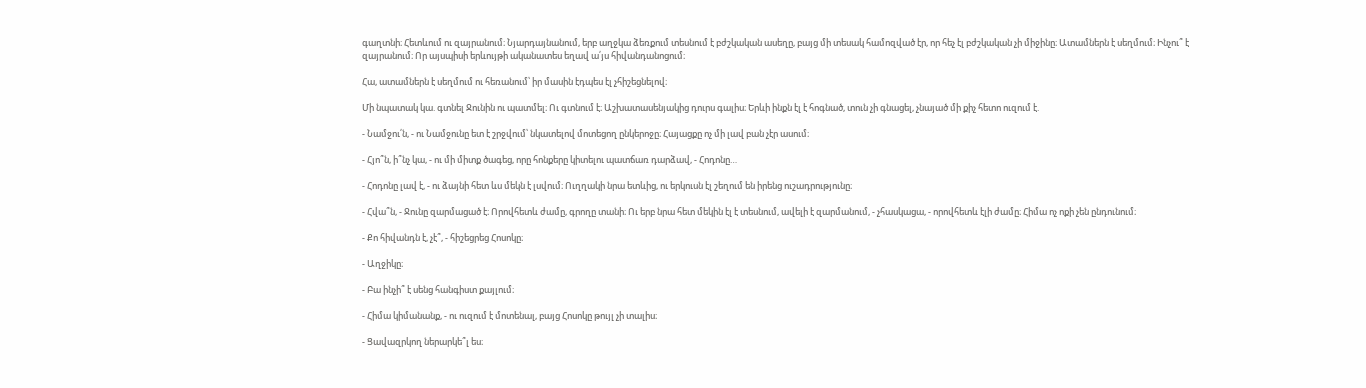գաղտնի։ Հետևում ու զայրանում։ Նյարդայնանում, երբ աղջկա ձեռքում տեսնում է բժշկական ասեղը, բայց մի տեսակ համոզված էր, որ հեչ էլ բժշկական չի միջինը։ Ատամներն է սեղմում։ Ինչու՞ է զայրանում։ Որ այսպիսի երևույթի ականատես եղավ ա՛յս հիվանդանոցում։

Հա, ատամներն է սեղմում ու հեռանում՝ իր մասին էդպես էլ չհիշեցնելով։

Մի նպատակ կա. գտնել Ջունին ու պատմել։ Ու գտնում է։ Աշխատասենյակից դուրս գալիս։ Երևի ինքն էլ է հոգնած, տուն չի գնացել, չնայած մի քիչ հետո ուզում է.

- Նամջու՛ն, - ու Նամջունը ետ է շրջվում՝ նկատելով մոտեցող ընկերոջը։ Հայացքը ոչ մի լավ բան չէր ասում։

- Հյո՞ն, ի՞նչ կա, - ու մի միտք ծագեց, որը հոնքերը կիտելու պատճառ դարձավ, - Հոդոնը…

- Հոդոնը լավ է, - ու ձայնի հետ ևս մեկն է լսվում։ Ուղղակի նրա ետևից, ու երկուսն էլ շեղում են իրենց ուշադրությունը։

- Հվա՞ն, - Ջունը զարմացած է։ Որովհետև ժամը, գրողը տանի։ Ու երբ նրա հետ մեկին էլ է տեսնում, ավելի է զարմանում, - չհասկացա, - որովհետև էլի ժամը։ Հիմա ոչ ոքի չեն ընդունում։

- Քո հիվանդն է, չէ՞, - հիշեցրեց Հոսոկը։

- Աղջիկը։

- Բա ինչի՞ է սենց հանգիստ քայլում։

- Հիմա կիմանանք, - ու ուզում է մոտենալ, բայց Հոսոկը թույլ չի տալիս։

- Ցավազրկող ներարկե՞լ ես։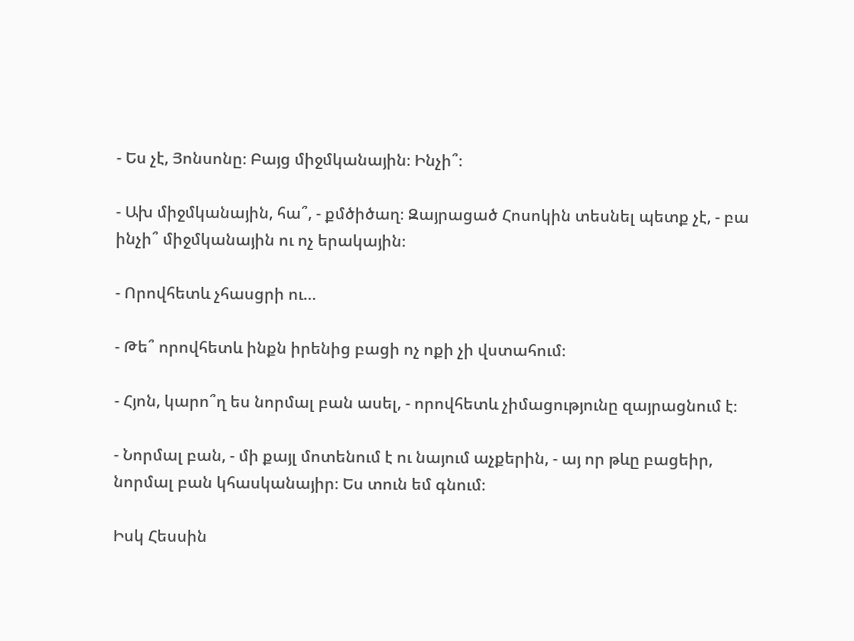- Ես չէ, Յոնսոնը։ Բայց միջմկանային։ Ինչի՞։

- Ախ միջմկանային, հա՞, - քմծիծաղ։ Զայրացած Հոսոկին տեսնել պետք չէ, - բա ինչի՞ միջմկանային ու ոչ երակային։

- Որովհետև չհասցրի ու…

- Թե՞ որովհետև ինքն իրենից բացի ոչ ոքի չի վստահում։

- Հյոն, կարո՞ղ ես նորմալ բան ասել, - որովհետև չիմացությունը զայրացնում է։

- Նորմալ բան, - մի քայլ մոտենում է ու նայում աչքերին, - այ որ թևը բացեիր, նորմալ բան կհասկանայիր։ Ես տուն եմ գնում։

Իսկ Հեսսին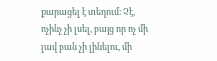քարացել է տեղում։ Չէ, ոչինչ չի լսել, բայց որ ոչ մի լավ բան չի լինելու, մի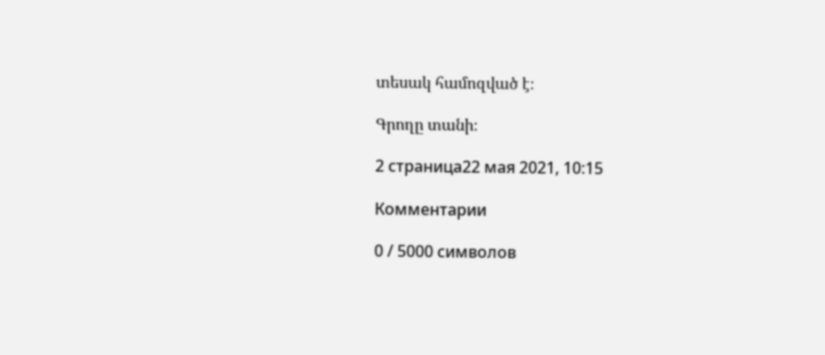տեսակ համոզված է։

Գրողը տանի։

2 страница22 мая 2021, 10:15

Комментарии

0 / 5000 символов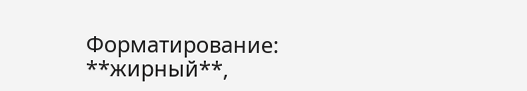Форматирование: **жирный**,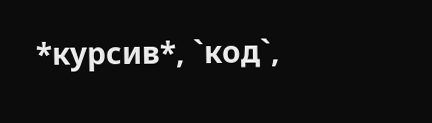*курсив*, `код`,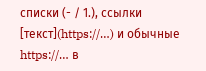списки (- / 1.), ссылки [текст](https://…) и обычные https://… в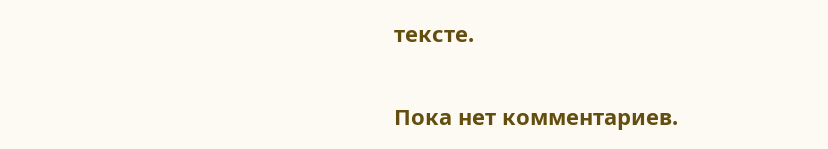тексте.

Пока нет комментариев.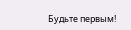Будьте первым!